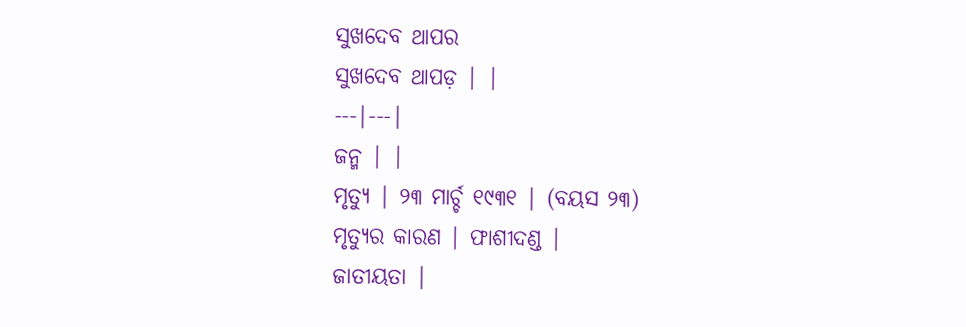ସୁଖଦେବ ଥାପର
ସୁଖଦେବ ଥାପଡ଼ | |
---|---|
ଜନ୍ମ | |
ମୃତ୍ୟୁ | ୨୩ ମାର୍ଚ୍ଚ ୧୯୩୧ | (ବୟସ ୨୩)
ମୃତ୍ୟୁର କାରଣ | ଫାଶୀଦଣ୍ଡ |
ଜାତୀୟତା |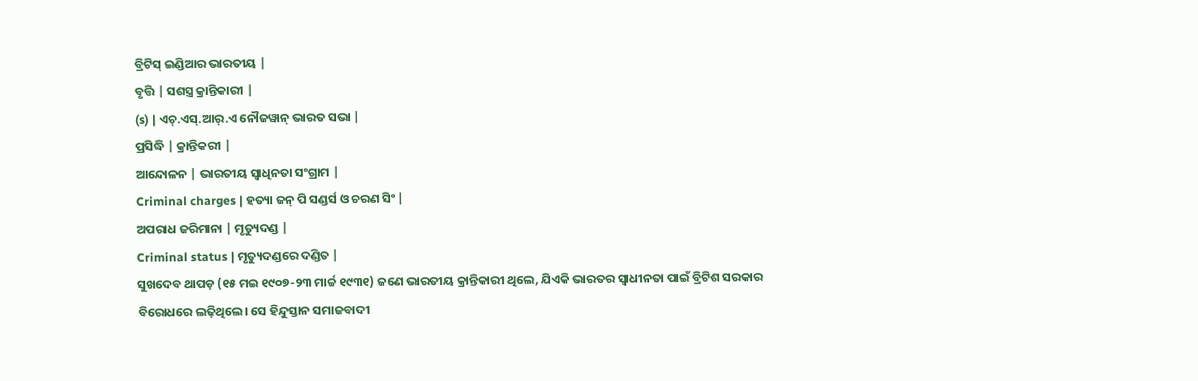ବ୍ରିଟିସ୍ ଇଣ୍ଡିଆର ଭାରତୀୟ |
ବୃତ୍ତି | ସଶସ୍ତ୍ର କ୍ରାନ୍ତିକାରୀ |
(s) | ଏଚ୍.ଏସ୍.ଆର୍.ଏ ନୌଜୱାନ୍ ଭାରତ ସଭା |
ପ୍ରସିଦ୍ଧି | କ୍ରାନ୍ତିକରୀ |
ଆନ୍ଦୋଳନ | ଭାରତୀୟ ସ୍ୱାଧିନତା ସଂଗ୍ରାମ |
Criminal charges | ହତ୍ୟା ଜନ୍ ପି ସଣ୍ଡର୍ସ ଓ ଚରଣ ସିଂ |
ଅପରାଧ ଜରିମାନା | ମୃତ୍ୟୁଦଣ୍ଡ |
Criminal status | ମୃତ୍ୟୁଦଣ୍ଡରେ ଦଣ୍ଡିତ |
ସୁଖଦେବ ଥାପଡ଼ (୧୫ ମଇ ୧୯୦୭-୨୩ ମାର୍ଚ୍ଚ ୧୯୩୧) ଜଣେ ଭାରତୀୟ କ୍ରାନ୍ତିକାରୀ ଥିଲେ, ଯିଏକି ଭାରତର ସ୍ୱାଧୀନତା ପାଇଁ ବ୍ରିଟିଶ ସରକାର ବିରୋଧରେ ଲଢ଼ିଥିଲେ। ସେ ହିନ୍ଦୁସ୍ତାନ ସମାଜବାଦୀ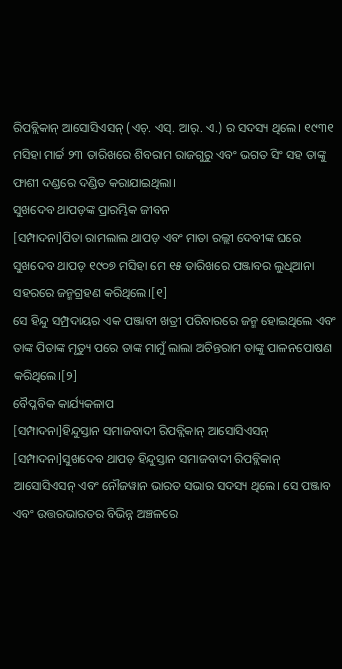ରିପବ୍ଲିକାନ୍ ଆସୋସିଏସନ୍ (ଏଚ୍. ଏସ୍. ଆର୍. ଏ.) ର ସଦସ୍ୟ ଥିଲେ। ୧୯୩୧ ମସିହା ମାର୍ଚ୍ଚ ୨୩ ତାରିଖରେ ଶିବରାମ ରାଜଗୁରୁ ଏବଂ ଭଗତ ସିଂ ସହ ତାଙ୍କୁ ଫାଶୀ ଦଣ୍ଡରେ ଦଣ୍ଡିତ କରାଯାଇଥିଲା।
ସୁଖଦେବ ଥାପଡ଼ଙ୍କ ପ୍ରାରମ୍ଭିକ ଜୀବନ
[ସମ୍ପାଦନା]ପିତା ରାମଲାଲ ଥାପଡ଼ ଏବଂ ମାତା ରଲ୍ଲୀ ଦେବୀଙ୍କ ଘରେ ସୁଖଦେବ ଥାପଡ଼ ୧୯୦୭ ମସିହା ମେ ୧୫ ତାରିଖରେ ପଞ୍ଜାବର ଲୁଧିଆନା ସହରରେ ଜନ୍ମଗ୍ରହଣ କରିଥିଲେ।[୧]
ସେ ହିନ୍ଦୁ ସମ୍ପ୍ରଦାୟର ଏକ ପଞ୍ଜାବୀ ଖତ୍ରୀ ପରିବାରରେ ଜନ୍ମ ହୋଇଥିଲେ ଏବଂ ତାଙ୍କ ପିତାଙ୍କ ମୃତ୍ୟୁ ପରେ ତାଙ୍କ ମାମୁଁ ଲାଲା ଅଚିନ୍ତରାମ ତାଙ୍କୁ ପାଳନପୋଷଣ କରିଥିଲେ।[୨]
ବୈପ୍ଳବିକ କାର୍ଯ୍ୟକଳାପ
[ସମ୍ପାଦନା]ହିନ୍ଦୁସ୍ତାନ ସମାଜବାଦୀ ରିପବ୍ଲିକାନ୍ ଆସୋସିଏସନ୍
[ସମ୍ପାଦନା]ସୁଖଦେବ ଥାପଡ଼ ହିନ୍ଦୁସ୍ତାନ ସମାଜବାଦୀ ରିପବ୍ଲିକାନ୍ ଆସୋସିଏସନ୍ ଏବଂ ନୌଜୱାନ ଭାରତ ସଭାର ସଦସ୍ୟ ଥିଲେ। ସେ ପଞ୍ଜାବ ଏବଂ ଉତ୍ତରଭାରତର ବିଭିନ୍ନ ଅଞ୍ଚଳରେ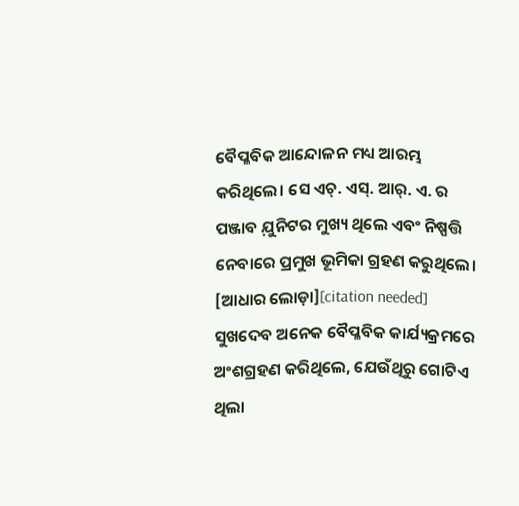ବୈପ୍ଳବିକ ଆନ୍ଦୋଳନ ମଧ୍ୟ ଆରମ୍ଭ କରିଥିଲେ। ସେ ଏଚ୍. ଏସ୍. ଆର୍. ଏ. ର ପଞ୍ଜାବ ଯ଼ୁନିଟର ମୁଖ୍ୟ ଥିଲେ ଏବଂ ନିଷ୍ପତ୍ତି ନେବାରେ ପ୍ରମୁଖ ଭୂମିକା ଗ୍ରହଣ କରୁଥିଲେ। [ଆଧାର ଲୋଡ଼ା][citation needed]
ସୁଖଦେବ ଅନେକ ବୈପ୍ଳବିକ କାର୍ଯ୍ୟକ୍ରମରେ ଅଂଶଗ୍ରହଣ କରିଥିଲେ, ଯେଉଁଥିରୁ ଗୋଟିଏ ଥିଲା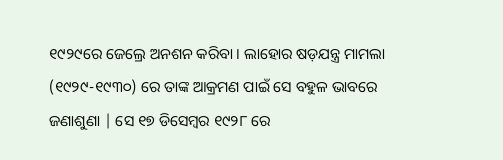୧୯୨୯ରେ ଜେଲ୍ରେ ଅନଶନ କରିବା । ଲାହୋର ଷଡ଼ଯନ୍ତ୍ର ମାମଲା (୧୯୨୯-୧୯୩୦) ରେ ତାଙ୍କ ଆକ୍ରମଣ ପାଇଁ ସେ ବହୁଳ ଭାବରେ ଜଣାଶୁଣା | ସେ ୧୭ ଡିସେମ୍ବର ୧୯୨୮ ରେ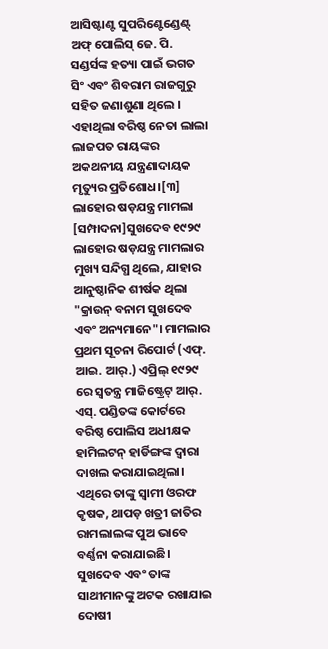ଆସିଷ୍ଟାଣ୍ଟ ସୁପରିଣ୍ଟେଣ୍ଡେଣ୍ଟ୍ ଅଫ୍ ପୋଲିସ୍ ଜେ. ପି. ସଣ୍ଡର୍ସଙ୍କ ହତ୍ୟା ପାଇଁ ଭଗତ ସିଂ ଏବଂ ଶିବରାମ ରାଜଗୁରୁ ସହିତ ଜଣାଶୁଣା ଥିଲେ । ଏହାଥିଲା ବରିଷ୍ଠ ନେତା ଲାଲା ଲାଜପତ ରାୟଙ୍କର ଅକଥନୀୟ ଯନ୍ତ୍ରଣାଦାୟକ ମୃତ୍ୟୁର ପ୍ରତିଶୋଧ।[୩]
ଲାହୋର ଷଡ଼ଯନ୍ତ୍ର ମାମଲା
[ସମ୍ପାଦନା]ସୁଖଦେବ ୧୯୨୯ ଲାହୋର ଷଡ଼ଯନ୍ତ୍ର ମାମଲାର ମୁଖ୍ୟ ସନ୍ଦିଗ୍ଧ ଥିଲେ, ଯାହାର ଆନୁଷ୍ଠାନିକ ଶୀର୍ଷକ ଥିଲା "କ୍ରାଉନ୍ ବନାମ ସୁଖଦେବ ଏବଂ ଅନ୍ୟମାନେ"। ମାମଲାର ପ୍ରଥମ ସୂଚନା ରିପୋର୍ଟ (ଏଫ୍. ଆଇ. ଆର୍.) ଏପ୍ରିଲ୍ ୧୯୨୯ ରେ ସ୍ୱତନ୍ତ୍ର ମାଜିଷ୍ଟ୍ରେଟ୍ ଆର୍. ଏସ୍. ପଣ୍ଡିତଙ୍କ କୋର୍ଟରେ ବରିଷ୍ଠ ପୋଲିସ ଅଧୀକ୍ଷକ ହାମିଲଟନ୍ ହାର୍ଡିଙ୍ଗଙ୍କ ଦ୍ୱାରା ଦାଖଲ କରାଯାଇଥିଲା। ଏଥିରେ ତାଙ୍କୁ ସ୍ୱାମୀ ଓରଫ କୃଷକ, ଥାପଡ଼ ଖତ୍ରୀ ଜାତିର ରାମଲାଲଙ୍କ ପୁଅ ଭାବେ ବର୍ଣ୍ଣନା କରାଯାଇଛି। ସୁଖଦେବ ଏବଂ ତାଙ୍କ ସାଥୀମାନଙ୍କୁ ଅଟକ ରଖାଯାଇ ଦୋଷୀ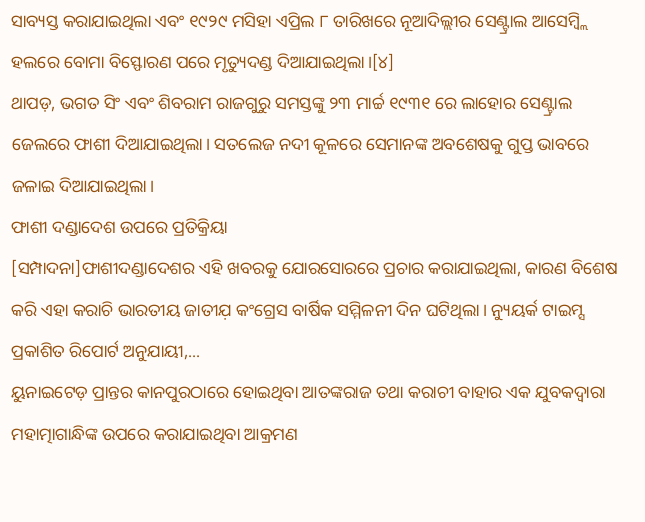ସାବ୍ୟସ୍ତ କରାଯାଇଥିଲା ଏବଂ ୧୯୨୯ ମସିହା ଏପ୍ରିଲ ୮ ତାରିଖରେ ନୂଆଦିଲ୍ଲୀର ସେଣ୍ଟ୍ରାଲ ଆସେମ୍ବ୍ଲି ହଲରେ ବୋମା ବିସ୍ଫୋରଣ ପରେ ମୃତ୍ୟୁଦଣ୍ଡ ଦିଆଯାଇଥିଲା।[୪]
ଥାପଡ଼, ଭଗତ ସିଂ ଏବଂ ଶିବରାମ ରାଜଗୁରୁ ସମସ୍ତଙ୍କୁ ୨୩ ମାର୍ଚ୍ଚ ୧୯୩୧ ରେ ଲାହୋର ସେଣ୍ଟ୍ରାଲ ଜେଲରେ ଫାଶୀ ଦିଆଯାଇଥିଲା। ସତଲେଜ ନଦୀ କୂଳରେ ସେମାନଙ୍କ ଅବଶେଷକୁ ଗୁପ୍ତ ଭାବରେ ଜଳାଇ ଦିଆଯାଇଥିଲା।
ଫାଶୀ ଦଣ୍ଡାଦେଶ ଉପରେ ପ୍ରତିକ୍ରିୟା
[ସମ୍ପାଦନା]ଫାଶୀଦଣ୍ଡାଦେଶର ଏହି ଖବରକୁ ଯୋରସୋରରେ ପ୍ରଚାର କରାଯାଇଥିଲା, କାରଣ ବିଶେଷ କରି ଏହା କରାଚି ଭାରତୀୟ ଜାତୀଯ଼ କଂଗ୍ରେସ ବାର୍ଷିକ ସମ୍ମିଳନୀ ଦିନ ଘଟିଥିଲା। ନ୍ୟୁୟର୍କ ଟାଇମ୍ସ ପ୍ରକାଶିତ ରିପୋର୍ଟ ଅନୁଯାୟୀ,...
ୟୁନାଇଟେଡ଼ ପ୍ରାନ୍ତର କାନପୁରଠାରେ ହୋଇଥିବା ଆତଙ୍କରାଜ ତଥା କରାଚୀ ବାହାର ଏକ ଯୁବକଦ୍ୱାରା ମହାତ୍ମାଗାନ୍ଧିଙ୍କ ଉପରେ କରାଯାଇଥିବା ଆକ୍ରମଣ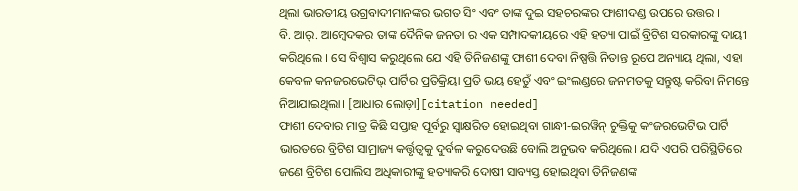ଥିଲା ଭାରତୀୟ ଉଗ୍ରବାଦୀମାନଙ୍କର ଭଗତ ସିଂ ଏବଂ ତାଙ୍କ ଦୁଇ ସହଚରଙ୍କର ଫାଶୀଦଣ୍ଡ ଉପରେ ଉତ୍ତର ।
ବି. ଆର୍. ଆମ୍ବେଦକର ତାଙ୍କ ଦୈନିକ ଜନତା ର ଏକ ସମ୍ପାଦକୀୟରେ ଏହି ହତ୍ୟା ପାଇଁ ବ୍ରିଟିଶ ସରକାରଙ୍କୁ ଦାୟୀ କରିଥିଲେ । ସେ ବିଶ୍ୱାସ କରୁଥିଲେ ଯେ ଏହି ତିନିଜଣଙ୍କୁ ଫାଶୀ ଦେବା ନିଷ୍ପତ୍ତି ନିତାନ୍ତ ରୂପେ ଅନ୍ୟାୟ ଥିଲା, ଏହା କେବଳ କନଜରଭେଟିଭ୍ ପାର୍ଟିର ପ୍ରତିକ୍ରିୟା ପ୍ରତି ଭୟ ହେତୁଁ ଏବଂ ଇଂଲଣ୍ଡରେ ଜନମତକୁ ସନ୍ତୁଷ୍ଟ କରିବା ନିମନ୍ତେ ନିଆଯାଇଥିଲା। [ଆଧାର ଲୋଡ଼ା][citation needed]
ଫାଶୀ ଦେବାର ମାତ୍ର କିଛି ସପ୍ତାହ ପୂର୍ବରୁ ସ୍ୱାକ୍ଷରିତ ହୋଇଥିବା ଗାନ୍ଧୀ-ଇରୱିନ୍ ଚୁକ୍ତିକୁ କଂଜରଭେଟିଭ ପାର୍ଟି ଭାରତରେ ବ୍ରିଟିଶ ସାମ୍ରାଜ୍ୟ କର୍ତ୍ତୃତ୍ୱକୁ ଦୁର୍ବଳ କରୁଦେଉଛି ବୋଲି ଅନୁଭବ କରିଥିଲେ। ଯଦି ଏପରି ପରିସ୍ଥିତିରେ ଜଣେ ବ୍ରିଟିଶ ପୋଲିସ ଅଧିକାରୀଙ୍କୁ ହତ୍ୟାକରି ଦୋଷୀ ସାବ୍ୟସ୍ତ ହୋଇଥିବା ତିନିଜଣଙ୍କ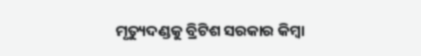ମୃତ୍ୟୁଦଣ୍ଡକୁ ବ୍ରିଟିଶ ସରକାର କିମ୍ବା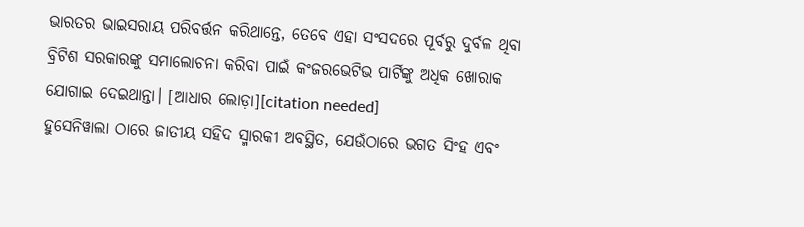ଭାରତର ଭାଇସରାୟ ପରିବର୍ତ୍ତନ କରିଥାନ୍ତେ, ତେବେ ଏହା ସଂସଦରେ ପୂର୍ବରୁ ଦୁର୍ବଳ ଥିବା ବ୍ରିଟିଶ ସରକାରଙ୍କୁ ସମାଲୋଚନା କରିବା ପାଇଁ କଂଜରଭେଟିଭ ପାର୍ଟିଙ୍କୁ ଅଧିକ ଖୋରାକ ଯୋଗାଇ ଦେଇଥାନ୍ତା। [ଆଧାର ଲୋଡ଼ା][citation needed]
ହୁସେନିୱାଲା ଠାରେ ଜାତୀୟ ସହିଦ ସ୍ମାରକୀ ଅବସ୍ଥିତ, ଯେଉଁଠାରେ ଭଗତ ସିଂହ ଏବଂ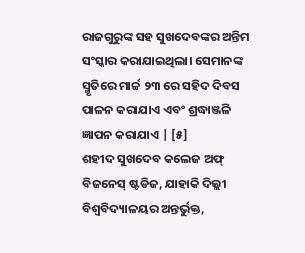ରାଜଗୁରୁଙ୍କ ସହ ସୁଖଦେବଙ୍କର ଅନ୍ତିମ ସଂସ୍କାର କରାଯାଇଥିଲା। ସେମାନଙ୍କ ସ୍ମୃତିରେ ମାର୍ଚ୍ଚ ୨୩ ରେ ସହିଦ ଦିବସ ପାଳନ କରାଯାଏ ଏବଂ ଶ୍ରଦ୍ଧାଞ୍ଜଳି ଜ୍ଞାପନ କରାଯାଏ | [୫]
ଶହୀଦ ସୁଖଦେବ କଲେଜ ଅଫ୍ ବିଜନେସ୍ ଷ୍ଟଡିଜ, ଯାହାକି ଦିଲ୍ଲୀ ବିଶ୍ୱବିଦ୍ୟାଳୟର ଅନ୍ତର୍ଭୁକ୍ତ,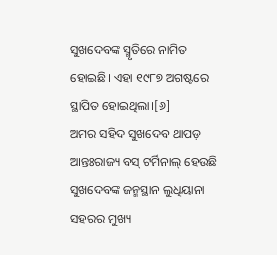ସୁଖଦେବଙ୍କ ସ୍ମୃତିରେ ନାମିତ ହୋଇଛି। ଏହା ୧୯୮୭ ଅଗଷ୍ଟରେ ସ୍ଥାପିତ ହୋଇଥିଲା।[୬]
ଅମର ସହିଦ ସୁଖଦେବ ଥାପଡ଼ ଆନ୍ତଃରାଜ୍ୟ ବସ୍ ଟର୍ମିନାଲ୍ ହେଉଛି ସୁଖଦେବଙ୍କ ଜନ୍ମସ୍ଥାନ ଲୁଧିୟାନା ସହରର ମୁଖ୍ୟ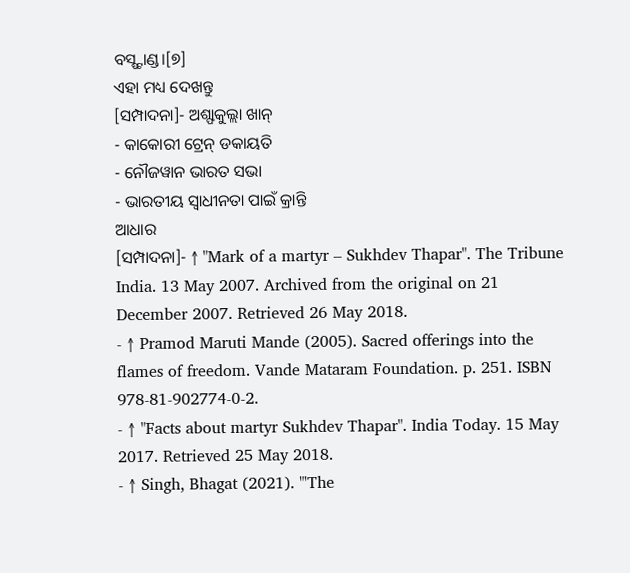ବସ୍ଷ୍ଟାଣ୍ଡ।[୭]
ଏହା ମଧ୍ୟ ଦେଖନ୍ତୁ
[ସମ୍ପାଦନା]- ଅଶ୍ଫାକୁଲ୍ଲା ଖାନ୍
- କାକୋରୀ ଟ୍ରେନ୍ ଡକାୟତି
- ନୌଜୱାନ ଭାରତ ସଭା
- ଭାରତୀୟ ସ୍ୱାଧୀନତା ପାଇଁ କ୍ରାନ୍ତି
ଆଧାର
[ସମ୍ପାଦନା]- ↑ "Mark of a martyr – Sukhdev Thapar". The Tribune India. 13 May 2007. Archived from the original on 21 December 2007. Retrieved 26 May 2018.
- ↑ Pramod Maruti Mande (2005). Sacred offerings into the flames of freedom. Vande Mataram Foundation. p. 251. ISBN 978-81-902774-0-2.
- ↑ "Facts about martyr Sukhdev Thapar". India Today. 15 May 2017. Retrieved 25 May 2018.
- ↑ Singh, Bhagat (2021). "'The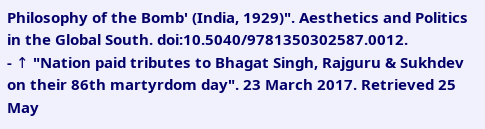Philosophy of the Bomb' (India, 1929)". Aesthetics and Politics in the Global South. doi:10.5040/9781350302587.0012.
- ↑ "Nation paid tributes to Bhagat Singh, Rajguru & Sukhdev on their 86th martyrdom day". 23 March 2017. Retrieved 25 May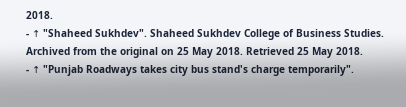2018.
- ↑ "Shaheed Sukhdev". Shaheed Sukhdev College of Business Studies. Archived from the original on 25 May 2018. Retrieved 25 May 2018.
- ↑ "Punjab Roadways takes city bus stand's charge temporarily".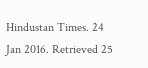Hindustan Times. 24 Jan 2016. Retrieved 25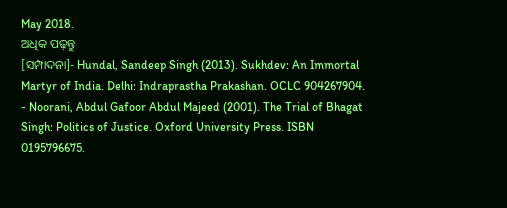May 2018.
ଅଧିକ ପଢ଼ନ୍ତୁ
[ସମ୍ପାଦନା]- Hundal, Sandeep Singh (2013). Sukhdev: An Immortal Martyr of India. Delhi: Indraprastha Prakashan. OCLC 904267904.
- Noorani, Abdul Gafoor Abdul Majeed (2001). The Trial of Bhagat Singh: Politics of Justice. Oxford University Press. ISBN 0195796675.